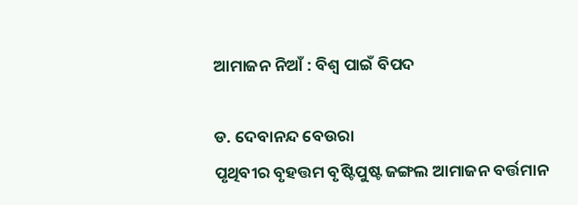ଆମାଜନ ନିଆଁ : ବିଶ୍ୱ ପାଇଁ ବିପଦ

ଡ. ଦେବାନନ୍ଦ ବେଉରା
ପୃଥିବୀର ବୃହତ୍ତମ ବୃଷ୍ଟିପୁଷ୍ଟ ଜଙ୍ଗଲ ଆମାଜନ ବର୍ତ୍ତମାନ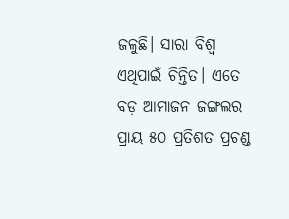ଜଳୁଛି। ସାରା ବିଶ୍ୱ ଏଥିପାଇଁ ଚିନ୍ତିତ। ଏତେ ବଡ଼ ଆମାଜନ ଜଙ୍ଗଲର ପ୍ରାୟ ୫୦ ପ୍ରତିଶତ ପ୍ରଚଣ୍ଡ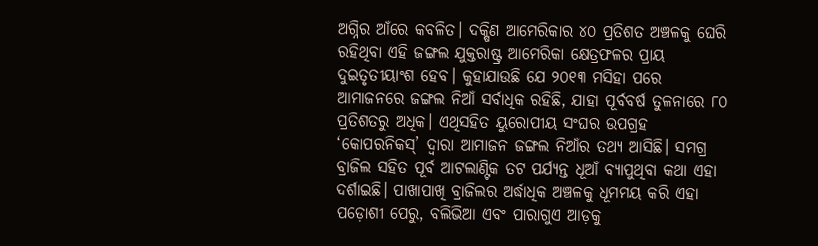ଅଗ୍ନିର ଆଁରେ କବଳିତ। ଦକ୍ଷିଣ ଆମେରିକାର ୪୦ ପ୍ରତିଶତ ଅଞ୍ଚଳକୁ ଘେରି ରହିଥିବା ଏହି ଜଙ୍ଗଲ ଯୁକ୍ତରାଷ୍ଟ୍ର ଆମେରିକା କ୍ଷେତ୍ରଫଳର ପ୍ରାୟ ଦୁଇତୃତୀୟାଂଶ ହେବ। କୁହାଯାଉଛି ଯେ ୨୦୧୩ ମସିହା ପରେ ଆମାଜନରେ ଜଙ୍ଗଲ ନିଆଁ ସର୍ବାଧିକ ରହିଛି, ଯାହା ପୂର୍ବବର୍ଷ ତୁଳନାରେ ୮୦ ପ୍ରତିଶତରୁ ଅଧିକ। ଏଥିସହିତ ୟୁରୋପୀୟ ସଂଘର ଉପଗ୍ରହ ‘କୋପରନିକସ୍‌’ ଦ୍ୱାରା ଆମାଜନ ଜଙ୍ଗଲ ନିଆଁର ତଥ୍ୟ ଆସିଛି। ସମଗ୍ର ବ୍ରାଜିଲ ସହିତ ପୂର୍ବ ଆଟଲାଣ୍ଟିକ ତଟ ପର୍ଯ୍ୟନ୍ତ ଧୂଆଁ ବ୍ୟାପୁଥିବା କଥା ଏହା ଦର୍ଶାଇଛି। ପାଖାପାଖି ବ୍ରାଜିଲର ଅର୍ଦ୍ଧାଧିକ ଅଞ୍ଚଳକୁ ଧୂମମୟ କରି ଏହା ପଡ଼ୋଶୀ ପେରୁ, ବଲିଭିଆ ଏବଂ ପାରାଗୁଏ ଆଡ଼କୁ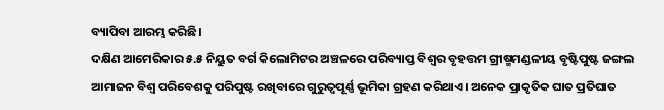ବ୍ୟାପିବା ଆରମ୍ଭ କରିଛି।
ଦକ୍ଷିଣ ଆମେରିକାର ୫.୫ ନିୟୁତ ବର୍ଗ କିଲୋମିଟର ଅଞ୍ଚଳରେ ପରିବ୍ୟାପ୍ତ ବିଶ୍ୱର ବୃହତ୍ତମ ଗ୍ରୀଷ୍ମମଣ୍ଡଳୀୟ ବୃଷ୍ଟିପୁଷ୍ଟ ଜଙ୍ଗଲ ଆମାଜନ ବିଶ୍ୱ ପରିବେଶକୁ ପରିପୁଷ୍ଟ ରଖିବାରେ ଗୁରୁତ୍ୱପୂର୍ଣ୍ଣ ଭୂମିକା ଗ୍ରହଣ କରିଥାଏ। ଅନେକ ପ୍ରାକୃତିକ ଘାତ ପ୍ରତିଘାତ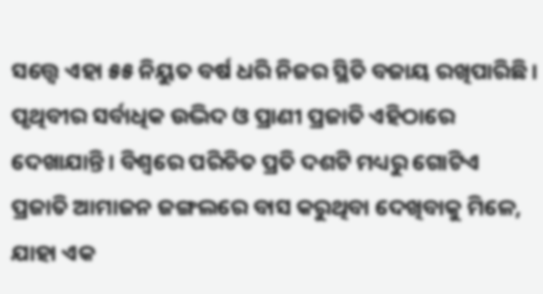ସତ୍ତ୍ୱେ ଏହା ୫୫ ନିୟୁତ ବର୍ଷ ଧରି ନିଜର ସ୍ଥିତି ବଜାୟ ରଖିପାରିଛି। ପୃଥିବୀର ସର୍ବାଧିକ ଉଦ୍ଭିଦ ଓ ପ୍ରାଣୀ ପ୍ରଜାତି ଏହିଠାରେ ଦେଖାଯାନ୍ତି। ବିଶ୍ୱରେ ପରିଚିତ ପ୍ରତି ଦଶଟି ମଧ୍ୟରୁ ଗୋଟିଏ ପ୍ରଜାତି ଆମାଜନ ଜଙ୍ଗଲରେ ବାସ କରୁଥିବା ଦେଖିବାକୁ ମିଳେ, ଯାହା ଏକ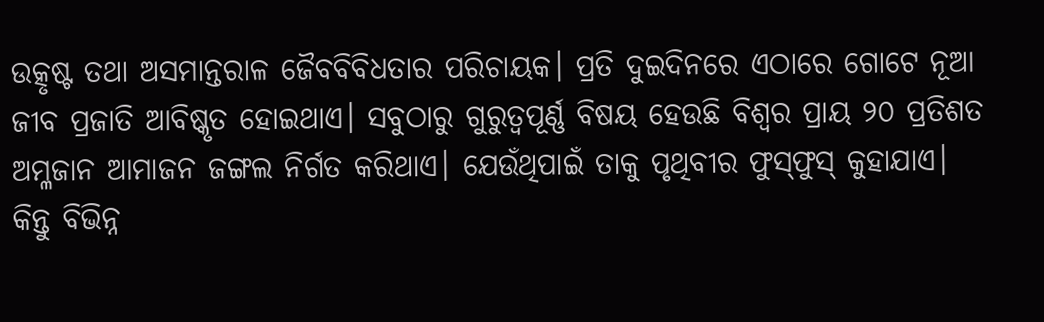ଉତ୍କୃଷ୍ଟ ତଥା ଅସମାନ୍ତରାଳ ଜୈବବିବିଧତାର ପରିଚାୟକ। ପ୍ରତି ଦୁଇଦିନରେ ଏଠାରେ ଗୋଟେ ନୂଆ ଜୀବ ପ୍ରଜାତି ଆବିଷ୍କୃତ ହୋଇଥାଏ। ସବୁଠାରୁ ଗୁରୁତ୍ୱପୂର୍ଣ୍ଣ ବିଷୟ ହେଉଛି ବିଶ୍ୱର ପ୍ରାୟ ୨୦ ପ୍ରତିଶତ ଅମ୍ଳଜାନ ଆମାଜନ ଜଙ୍ଗଲ ନିର୍ଗତ କରିଥାଏ। ଯେଉଁଥିପାଇଁ ତାକୁ ପୃଥିବୀର ଫୁସ୍‌ଫୁସ୍‌ କୁହାଯାଏ। କିନ୍ତୁ ବିଭିନ୍ନ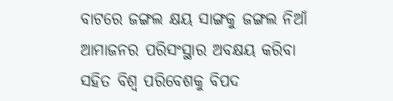ବାଟରେ ଜଙ୍ଗଲ କ୍ଷୟ ସାଙ୍ଗକୁ ଜଙ୍ଗଲ ନିଆଁ ଆମାଜନର ପରିସଂସ୍ଥାର ଅବକ୍ଷୟ କରିବା ସହିତ ବିଶ୍ୱ ପରିବେଶକୁ ବିପଦ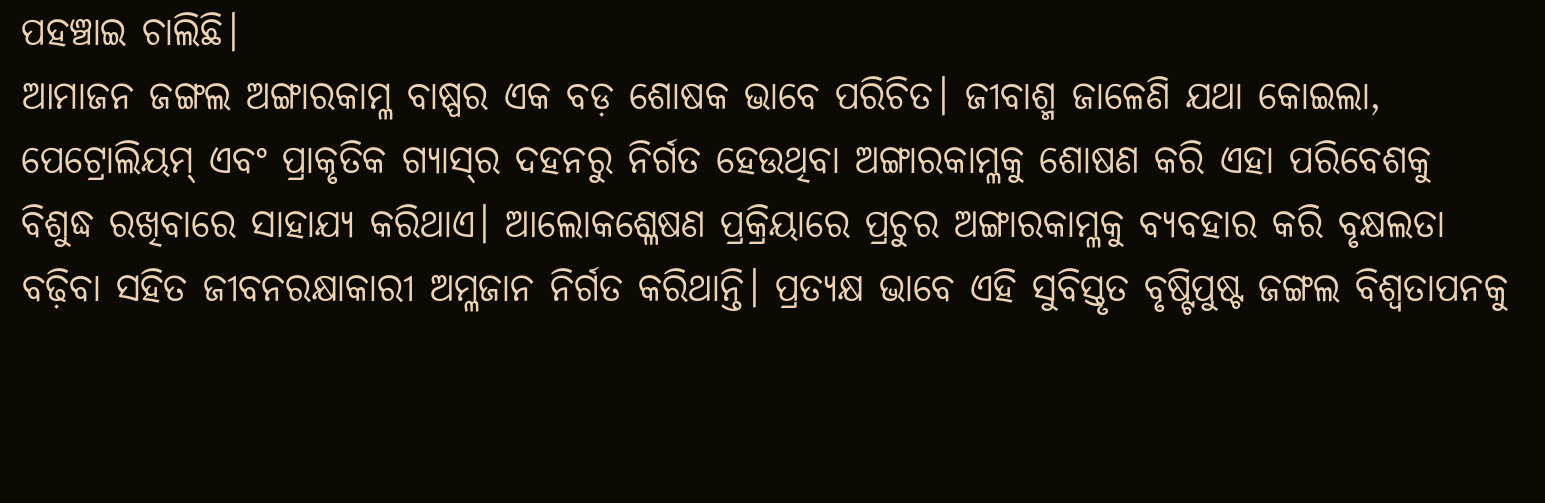ପହଞ୍ଚାଇ ଚାଲିଛି।
ଆମାଜନ ଜଙ୍ଗଲ ଅଙ୍ଗାରକାମ୍ଳ ବାଷ୍ପର ଏକ ବଡ଼ ଶୋଷକ ଭାବେ ପରିଚିତ। ଜୀବାଶ୍ମ ଜାଳେଣି ଯଥା କୋଇଲା, ପେଟ୍ରୋଲିୟମ୍‌ ଏବଂ ପ୍ରାକୃତିକ ଗ୍ୟାସ୍‌ର ଦହନରୁ ନିର୍ଗତ ହେଉଥିବା ଅଙ୍ଗାରକାମ୍ଳକୁ ଶୋଷଣ କରି ଏହା ପରିବେଶକୁ ବିଶୁଦ୍ଧ ରଖିବାରେ ସାହାଯ୍ୟ କରିଥାଏ। ଆଲୋକଶ୍ଳେଷଣ ପ୍ରକ୍ରିୟାରେ ପ୍ରଚୁର ଅଙ୍ଗାରକାମ୍ଳକୁ ବ୍ୟବହାର କରି ବୃକ୍ଷଲତା ବଢ଼ିବା ସହିତ ଜୀବନରକ୍ଷାକାରୀ ଅମ୍ଳଜାନ ନିର୍ଗତ କରିଥାନ୍ତି। ପ୍ରତ୍ୟକ୍ଷ ଭାବେ ଏହି ସୁବିସ୍ତୃତ ବୃଷ୍ଟିପୁଷ୍ଟ ଜଙ୍ଗଲ ବିଶ୍ୱତାପନକୁ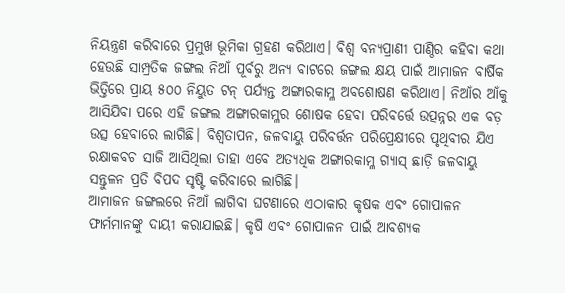ନିୟନ୍ତ୍ରଣ କରିବାରେ ପ୍ରମୁଖ ଭୂମିକା ଗ୍ରହଣ କରିଥାଏ। ବିଶ୍ୱ ବନ୍ୟପ୍ରାଣୀ ପାଣ୍ଠିର କହିବା କଥା ହେଉଛି ସାମ୍ପ୍ରତିକ ଜଙ୍ଗଲ ନିଆଁ ପୂର୍ବରୁ ଅନ୍ୟ ବାଟରେ ଜଙ୍ଗଲ କ୍ଷୟ ପାଇଁ ଆମାଜନ ବାର୍ଷିକ ଭିତ୍ତିରେ ପ୍ରାୟ ୫୦୦ ନିୟୁତ ଟନ୍‌ ପର୍ଯ୍ୟନ୍ତ ଅଙ୍ଗାରକାମ୍ଳ ଅବଶୋଷଣ କରିଥାଏ। ନିଆଁର ଆଁକୁ ଆସିଯିବା ପରେ ଏହି ଜଙ୍ଗଲ ଅଙ୍ଗାରକାମ୍ଳର ଶୋଷକ ହେବା ପରିବର୍ତ୍ତେ ଉତ୍ପନ୍ନର ଏକ ବଡ଼ ଉତ୍ସ ହେବାରେ ଲାଗିଛି। ବିଶ୍ୱତାପନ, ଜଳବାୟୁ ପରିବର୍ତ୍ତନ ପରିପ୍ରେକ୍ଷୀରେ ପୃଥିବୀର ଯିଏ ରକ୍ଷାକବଚ ସାଜି ଆସିଥିଲା ତାହା ଏବେ ଅତ୍ୟଧିକ ଅଙ୍ଗାରକାମ୍ଳ ଗ୍ୟାସ୍‌ ଛାଡ଼ି ଜଳବାୟୁ ସନ୍ତୁଳନ ପ୍ରତି ବିପଦ ସୃଷ୍ଟି କରିବାରେ ଲାଗିଛି।
ଆମାଜନ ଜଙ୍ଗଲରେ ନିଆଁ ଲାଗିବା ଘଟଣାରେ ଏଠାକାର କୃଷକ ଏବଂ ଗୋପାଳନ ଫାର୍ମମାନଙ୍କୁ ଦାୟୀ କରାଯାଇଛି। କୃଷି ଏବଂ ଗୋପାଳନ ପାଇଁ ଆବଶ୍ୟକ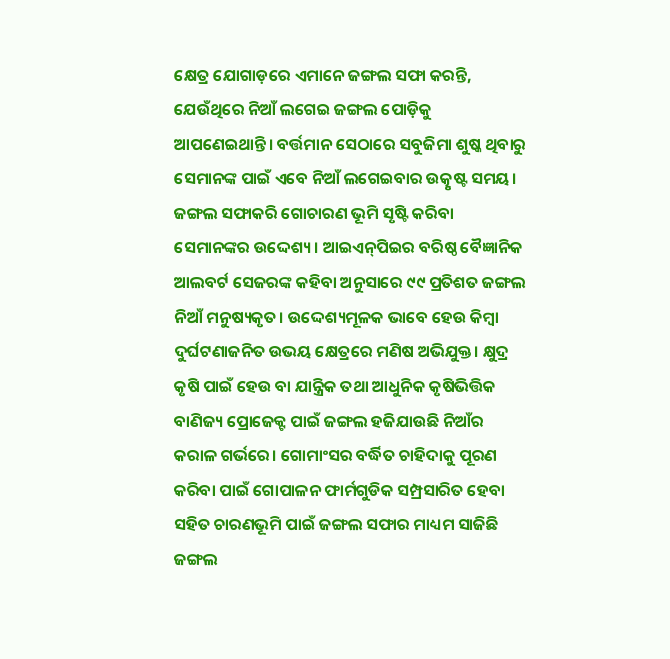କ୍ଷେତ୍ର ଯୋଗାଡ଼ରେ ଏମାନେ ଜଙ୍ଗଲ ସଫା କରନ୍ତି, ଯେଉଁଥିରେ ନିଆଁ ଲଗେଇ ଜଙ୍ଗଲ ପୋଡ଼ିକୁ ଆପଣେଇଥାନ୍ତି। ବର୍ତ୍ତମାନ ସେଠାରେ ସବୁଜିମା ଶୁଷ୍କ ଥିବାରୁ ସେମାନଙ୍କ ପାଇଁ ଏବେ ନିଆଁ ଲଗେଇବାର ଉତ୍କୃଷ୍ଟ ସମୟ। ଜଙ୍ଗଲ ସଫାକରି ଗୋଚାରଣ ଭୂମି ସୃଷ୍ଟି କରିବା ସେମାନଙ୍କର ଉଦ୍ଦେଶ୍ୟ। ଆଇଏନ୍‌ପିଇର ବରିଷ୍ଠ ବୈଜ୍ଞାନିକ ଆଲବର୍ଟ ସେଜରଙ୍କ କହିବା ଅନୁସାରେ ୯୯ ପ୍ରତିଶତ ଜଙ୍ଗଲ ନିଆଁ ମନୁଷ୍ୟକୃତ। ଉଦ୍ଦେଶ୍ୟମୂଳକ ଭାବେ ହେଉ କିମ୍ବା ଦୁର୍ଘଟଣାଜନିତ ଉଭୟ କ୍ଷେତ୍ରରେ ମଣିଷ ଅଭିଯୁକ୍ତ। କ୍ଷୁଦ୍ର କୃଷି ପାଇଁ ହେଉ ବା ଯାନ୍ତ୍ରିକ ତଥା ଆଧୁନିକ କୃଷିଭିତ୍ତିକ ବାଣିଜ୍ୟ ପ୍ରୋଜେକ୍ଟ ପାଇଁ ଜଙ୍ଗଲ ହଜିଯାଉଛି ନିଆଁର କରାଳ ଗର୍ଭରେ। ଗୋମାଂସର ବର୍ଦ୍ଧିତ ଚାହିଦାକୁ ପୂରଣ କରିବା ପାଇଁ ଗୋପାଳନ ଫାର୍ମଗୁଡିକ ସମ୍ପ୍ରସାରିତ ହେବା ସହିତ ଚାରଣଭୂମି ପାଇଁ ଜଙ୍ଗଲ ସଫାର ମାଧ୍ୟମ ସାଜିଛି ଜଙ୍ଗଲ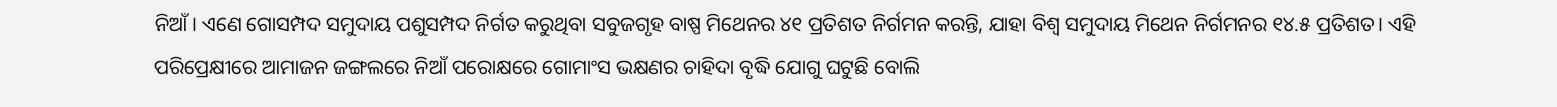ନିଆଁ। ଏଣେ ଗୋସମ୍ପଦ ସମୁଦାୟ ପଶୁସମ୍ପଦ ନିର୍ଗତ କରୁଥିବା ସବୁଜଗୃହ ବାଷ୍ପ ମିଥେନର ୪୧ ପ୍ରତିଶତ ନିର୍ଗମନ କରନ୍ତି, ଯାହା ବିଶ୍ୱ ସମୁଦାୟ ମିଥେନ ନିର୍ଗମନର ୧୪.୫ ପ୍ରତିଶତ। ଏହି ପରିପ୍ରେକ୍ଷୀରେ ଆମାଜନ ଜଙ୍ଗଲରେ ନିଆଁ ପରୋକ୍ଷରେ ଗୋମାଂସ ଭକ୍ଷଣର ଚାହିଦା ବୃଦ୍ଧି ଯୋଗୁ ଘଟୁଛି ବୋଲି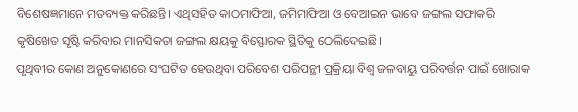ବିଶେଷଜ୍ଞମାନେ ମତବ୍ୟକ୍ତ କରିଛନ୍ତି। ଏଥିସହିତ କାଠମାଫିଆ, ଜମିମାଫିଆ ଓ ବେଆଇନ ଭାବେ ଜଙ୍ଗଲ ସଫାକରି କୃଷିଖେତ ସୃଷ୍ଟି କରିବାର ମାନସିକତା ଜଙ୍ଗଲ କ୍ଷୟକୁ ବିସ୍ଫୋରକ ସ୍ଥିତିକୁ ଠେଲିଦେଇଛି।
ପୃଥିବୀର କୋଣ ଅନୁକୋଣରେ ସଂଘଟିତ ହେଉଥିବା ପରିବେଶ ପରିପନ୍ଥୀ ପ୍ରକ୍ରିୟା ବିଶ୍ୱ ଜଳବାୟୁ ପରିବର୍ତ୍ତନ ପାଇଁ ଖୋରାକ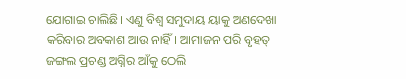ଯୋଗାଇ ଚାଲିଛି। ଏଣୁ ବିଶ୍ୱ ସମୁଦାୟ ୟାକୁ ଅଣଦେଖା କରିବାର ଅବକାଶ ଆଉ ନାହିଁ। ଆମାଜନ ପରି ବୃହତ୍‌ ଜଙ୍ଗଲ ପ୍ରଚଣ୍ଡ ଅଗ୍ନିର ଆଁକୁ ଠେଲି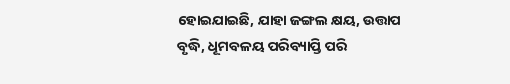ହୋଇଯାଇଛି, ଯାହା ଜଙ୍ଗଲ କ୍ଷୟ, ଉତ୍ତାପ ବୃଦ୍ଧି, ଧୂମବଳୟ ପରିବ୍ୟାପ୍ତି ପରି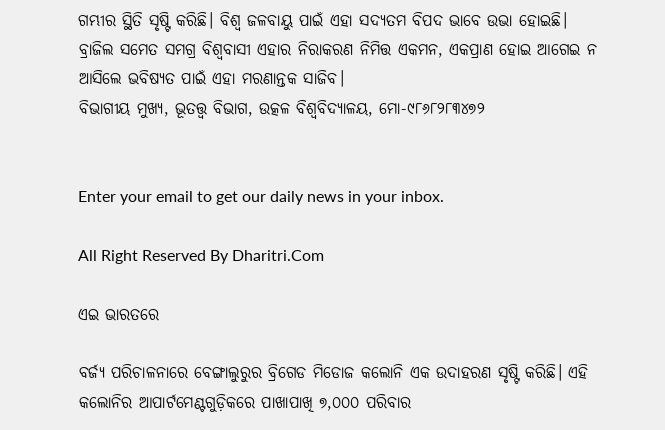ଗମ୍ଭୀର ସ୍ଥିତି ସୃଷ୍ଟି କରିଛି। ବିଶ୍ୱ ଜଳବାୟୁ ପାଇଁ ଏହା ସଦ୍ୟତମ ବିପଦ ଭାବେ ଉଭା ହୋଇଛି। ବ୍ରାଜିଲ ସମେତ ସମଗ୍ର ବିଶ୍ୱବାସୀ ଏହାର ନିରାକରଣ ନିମିତ୍ତ ଏକମନ, ଏକପ୍ରାଣ ହୋଇ ଆଗେଇ ନ ଆସିଲେ ଭବିଷ୍ୟତ ପାଇଁ ଏହା ମରଣାନ୍ତକ ସାଜିବ।
ବିଭାଗୀୟ ମୁଖ୍ୟ, ଭୂତତ୍ତ୍ୱ ବିଭାଗ, ଉତ୍କଳ ବିଶ୍ୱବିଦ୍ୟାଳୟ, ମୋ-୯୮୬୮୨୮୩୪୭୨


Enter your email to get our daily news in your inbox.

All Right Reserved By Dharitri.Com

ଏଇ ଭାରତରେ

ବର୍ଜ୍ୟ ପରିଚାଳନାରେ ବେଙ୍ଗାଲୁରୁର ବ୍ରିଗେଡ ମିଡୋଜ କଲୋନି ଏକ ଉଦାହରଣ ସୃଷ୍ଟି କରିଛି। ଏହି କଲୋନିର ଆପାର୍ଟମେଣ୍ଟଗୁଡ଼ିକରେ ପାଖାପାଖି ୭,୦୦୦ ପରିବାର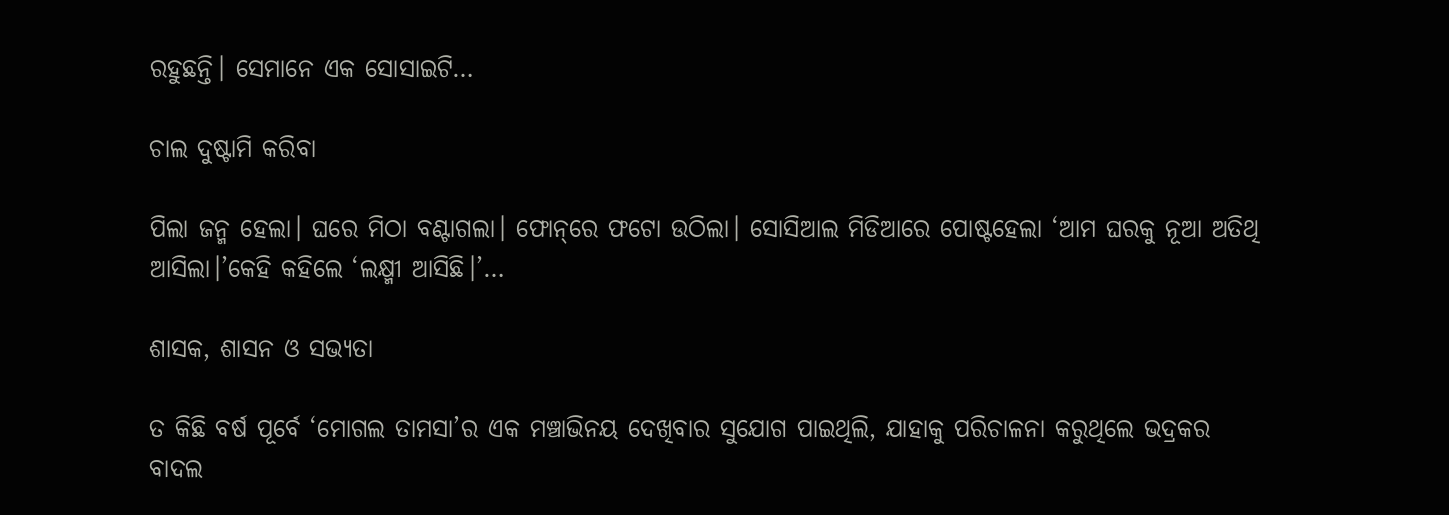ରହୁଛନ୍ତି। ସେମାନେ ଏକ ସୋସାଇଟି…

ଚାଲ ଦୁଷ୍ଟାମି କରିବା

ପିଲା ଜନ୍ମ ହେଲା। ଘରେ ମିଠା ବଣ୍ଟାଗଲା। ଫୋନ୍‌ରେ ଫଟୋ ଉଠିଲା। ସୋସିଆଲ ମିଡିଆରେ ପୋଷ୍ଟହେଲା ‘ଆମ ଘରକୁ ନୂଆ ଅତିଥି ଆସିଲା।’କେହି କହିଲେ ‘ଲକ୍ଷ୍ମୀ ଆସିଛି।’…

ଶାସକ, ଶାସନ ଓ ସଭ୍ୟତା

ତ କିଛି ବର୍ଷ ପୂର୍ବେ ‘ମୋଗଲ ତାମସା’ର ଏକ ମଞ୍ଚାଭିନୟ ଦେଖିବାର ସୁଯୋଗ ପାଇଥିଲି, ଯାହାକୁ ପରିଚାଳନା କରୁଥିଲେ ଭଦ୍ରକର ବାଦଲ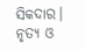ସିକଦାର। ନୃତ୍ୟ ଓ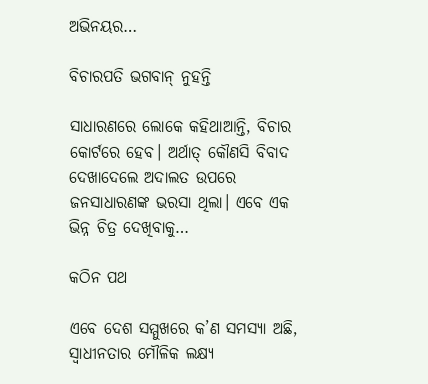ଅଭିନୟର…

ବିଚାରପତି ଭଗବାନ୍‌ ନୁହନ୍ତି

ସାଧାରଣରେ ଲୋକେ କହିଥାଆନ୍ତି, ବିଚାର କୋର୍ଟରେ ହେବ। ଅର୍ଥାତ୍‌ କୌଣସି ବିବାଦ ଦେଖାଦେଲେ ଅଦାଲତ ଉପରେ ଜନସାଧାରଣଙ୍କ ଭରସା ଥିଲା। ଏବେ ଏକ ଭିନ୍ନ ଚିତ୍ର ଦେଖିବାକୁ…

କଠିନ ପଥ

ଏବେ ଦେଶ ସମ୍ମୁଖରେ କ’ଣ ସମସ୍ୟା ଅଛି, ସ୍ୱାଧୀନତାର ମୌଳିକ ଲକ୍ଷ୍ୟ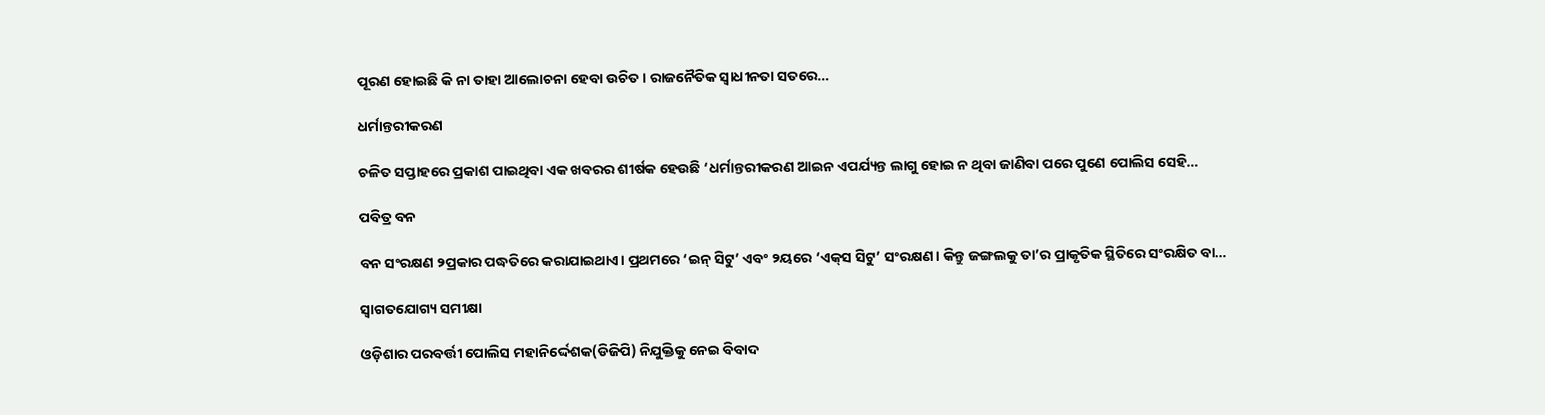ପୂରଣ ହୋଇଛି କି ନା ତାହା ଆଲୋଚନା ହେବା ଉଚିତ। ରାଜନୈତିକ ସ୍ୱାଧୀନତା ସତରେ…

ଧର୍ମାନ୍ତରୀକରଣ

ଚଳିତ ସପ୍ତାହରେ ପ୍ରକାଶ ପାଇଥିବା ଏକ ଖବରର ଶୀର୍ଷକ ହେଉଛି ‘ଧର୍ମାନ୍ତରୀକରଣ ଆଇନ ଏପର୍ଯ୍ୟନ୍ତ ଲାଗୁ ହୋଇ ନ ଥିବା ଜାଣିବା ପରେ ପୁଣେ ପୋଲିସ ସେହି…

ପବିତ୍ର ବନ

ବନ ସଂରକ୍ଷଣ ୨ପ୍ରକାର ପଦ୍ଧତିରେ କରାଯାଇଥାଏ। ପ୍ରଥମରେ ‘ଇନ୍‌ ସିଟୁ’ ଏବଂ ୨ୟରେ ‘ଏକ୍‌ସ ସିଟୁ’ ସଂରକ୍ଷଣ। କିନ୍ତୁ ଜଙ୍ଗଲକୁ ତା’ର ପ୍ରାକୃତିକ ସ୍ଥିତିରେ ସଂରକ୍ଷିତ ବା…

ସ୍ବାଗତଯୋଗ୍ୟ ସମୀକ୍ଷା

ଓଡ଼ିଶାର ପରବର୍ତ୍ତୀ ପୋଲିସ ମହାନିର୍ଦ୍ଦେଶକ(ଡିଜିପି) ନିଯୁକ୍ତିକୁ ନେଇ ବିବାଦ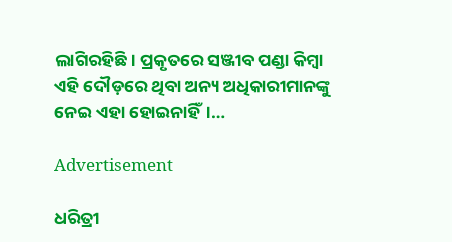ଲାଗିରହିଛି। ପ୍ରକୃତରେ ସଞ୍ଜୀବ ପଣ୍ଡା କିମ୍ବା ଏହି ଦୌଡ଼ରେ ଥିବା ଅନ୍ୟ ଅଧିକାରୀମାନଙ୍କୁ ନେଇ ଏହା ହୋଇନାହିଁ।…

Advertisement

ଧରିତ୍ରୀ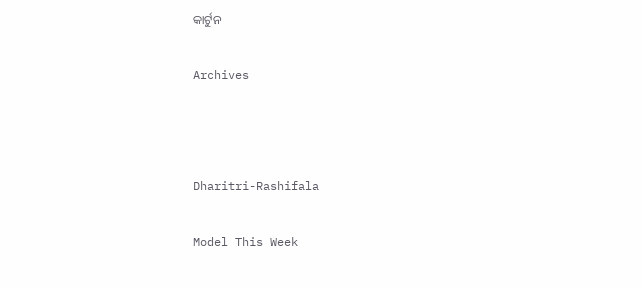କାର୍ଟୁନ

Archives



Dharitri-Rashifala

Model This Week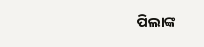ପିଲାଙ୍କ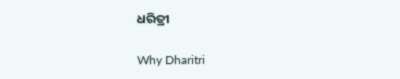ଧରିତ୍ରୀ

Why Dharitri